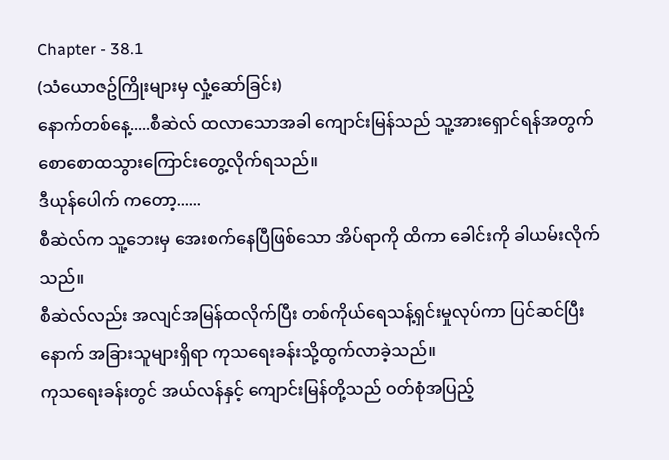Chapter - 38.1
(သံယောဇဥ်ကြိုးများမှ လှုံ့ဆော်ခြင်း)
နောက်တစ်နေ့.....စီဆဲလ် ထလာသောအခါ ကျောင်းမြန်သည် သူ့အားရှောင်ရန်အတွက် စောစောထသွားကြောင်းတွေ့လိုက်ရသည်။
ဒီယုန်ပေါက် ကတော့......
စီဆဲလ်က သူ့ဘေးမှ အေးစက်နေပြီဖြစ်သော အိပ်ရာကို ထိကာ ခေါင်းကို ခါယမ်းလိုက်သည်။
စီဆဲလ်လည်း အလျင်အမြန်ထလိုက်ပြီး တစ်ကိုယ်ရေသန့်ရှင်းမှုလုပ်ကာ ပြင်ဆင်ပြီးနောက် အခြားသူများရှိရာ ကုသရေးခန်းသို့ထွက်လာခဲ့သည်။
ကုသရေးခန်းတွင် အယ်လန်နှင့် ကျောင်းမြန်တို့သည် ဝတ်စုံအပြည့်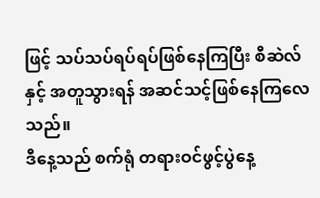ဖြင့် သပ်သပ်ရပ်ရပ်ဖြစ်နေကြပြီး စီဆဲလ်နှင့် အတူသွားရန် အဆင်သင့်ဖြစ်နေကြလေသည်။
ဒီနေ့သည် စက်ရုံ တရားဝင်ဖွင့်ပွဲနေ့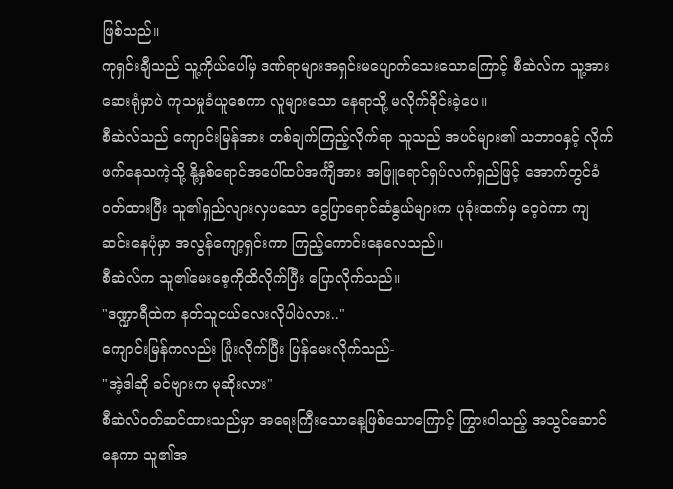ဖြစ်သည်။
ကုရှင်းချီသည် သူ့ကိုယ်ပေါ်မှ ဒဏ်ရာများအရှင်းမပျောက်သေးသောကြောင့် စီဆဲလ်က သူ့အား ဆေးရုံမှာပဲ ကုသမှုခံယူစေကာ လူများသော နေရာသို့ မလိုက်ခိုင်းခဲ့ပေ။
စီဆဲလ်သည် ကျောင်းမြန်အား တစ်ချက်ကြည့်လိုက်ရာ သူသည် အပင်များ၏ သဘာဝနှင့် လိုက်ဖက်နေသကဲ့သို့ နို့နှစ်ရောင်အပေါ်ထပ်အင်္ကျီအား အဖြူရောင်ရှပ်လက်ရှည်ဖြင့် အောက်တွင်ခံဝတ်ထားပြီး သူ၏ရှည်လျားလှပသော ငွေပြာရောင်ဆံနွယ်များက ပုခုံးထက်မှ ဝေ့ဝဲကာ ကျဆင်းနေပုံမှာ အလွန်ကျော့ရှင်းကာ ကြည့်ကောင်းနေလေသည်။
စီဆဲလ်က သူ၏မေးစေ့ကိုထိလိုက်ပြီး ပြောလိုက်သည်။
"ဒဏ္ဍာရီထဲက နတ်သူငယ်လေးလိုပါပဲလား.."
ကျောင်းမြန်ကလည်း ပြုံးလိုက်ပြီး ပြန်မေးလိုက်သည်-
"အဲ့ဒါဆို ခင်ဗျားက မုဆိုးလား"
စီဆဲလ်ဝတ်ဆင်ထားသည်မှာ အရေးကြီးသောနေ့ဖြစ်သောကြောင့် ကြွားဝါသည့် အသွင်ဆောင်နေကာ သူ၏အ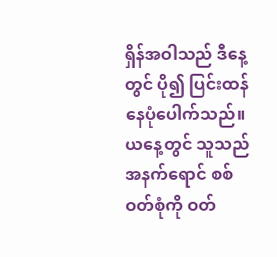ရှိန်အဝါသည် ဒီနေ့တွင် ပို၍ ပြင်းထန်နေပုံပေါက်သည်။ယနေ့တွင် သူသည် အနက်ရောင် စစ်ဝတ်စုံကို ဝတ်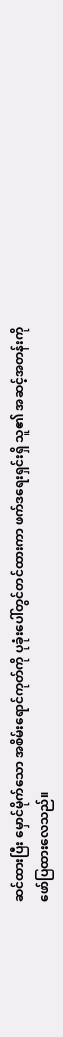ဆင်ထားပြီး မှောင်မိုက်သော အစိမ်းရောင်ကုတ်ကို ပုခုံးပေါ်တွင်တင်ထားကာ ဖက်ဒရေးရှင်းရှိ သူ၏ အဆင့်အတန်းကို ဖော်ပြထားလေသည်။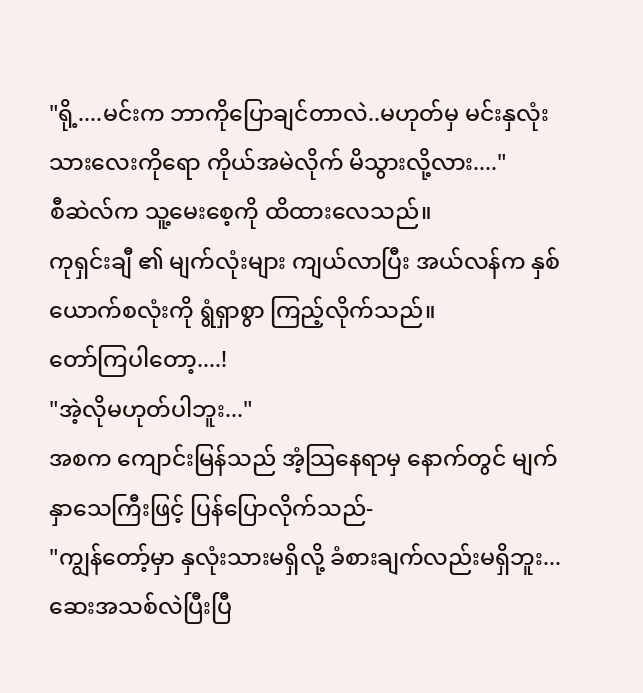"ရို့....မင်းက ဘာကိုပြောချင်တာလဲ..မဟုတ်မှ မင်းနှလုံးသားလေးကိုရော ကိုယ်အမဲလိုက် မိသွားလို့လား...."
စီဆဲလ်က သူ့မေးစေ့ကို ထိထားလေသည်။
ကုရှင်းချီ ၏ မျက်လုံးများ ကျယ်လာပြီး အယ်လန်က နှစ်ယောက်စလုံးကို ရွံရှာစွာ ကြည့်လိုက်သည်။
တော်ကြပါတော့....!
"အဲ့လိုမဟုတ်ပါဘူး..."
အစက ကျောင်းမြန်သည် အံ့သြနေရာမှ နောက်တွင် မျက်နှာသေကြီးဖြင့် ပြန်ပြောလိုက်သည်-
"ကျွန်တော့်မှာ နှလုံးသားမရှိလို့ ခံစားချက်လည်းမရှိဘူး...ဆေးအသစ်လဲပြီးပြီ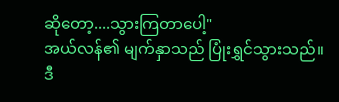ဆိုတော့....သွားကြတာပေါ့"
အယ်လန်၏ မျက်နှာသည် ပြုံးရွှင်သွားသည်။
ဒီ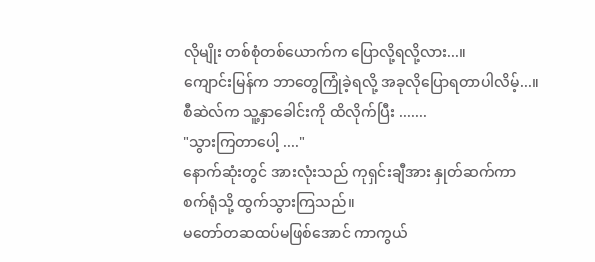လိုမျိုး တစ်စုံတစ်ယောက်က ပြောလို့ရလို့လား...။
ကျောင်းမြန်က ဘာတွေကြုံခဲ့ရလို့ အခုလိုပြောရတာပါလိမ့်...။
စီဆဲလ်က သူ့နှာခေါင်းကို ထိလိုက်ပြီး .......
"သွားကြတာပေါ့ ...."
နောက်ဆုံးတွင် အားလုံးသည် ကုရှင်းချီအား နှုတ်ဆက်ကာ စက်ရုံသို့ ထွက်သွားကြသည်။
မတော်တဆထပ်မဖြစ်အောင် ကာကွယ်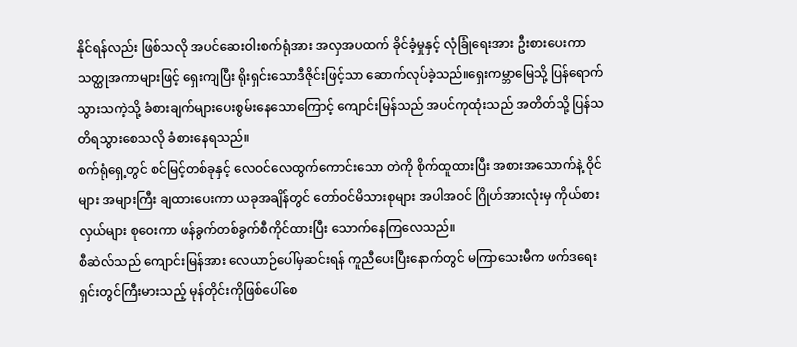နိုင်ရန်လည်း ဖြစ်သလို အပင်ဆေးဝါးစက်ရုံအား အလှအပထက် ခိုင်ခံ့မှုနှင့် လုံခြုံရေးအား ဦးစားပေးကာ သတ္ထုအကာများဖြင့် ရှေးကျပြီး ရိုးရှင်းသောဒီဇိုင်းဖြင့်သာ ဆောက်လုပ်ခဲ့သည်။ရှေးကမ္ဘာမြေသို့ ပြန်ရောက်သွားသကဲ့သို့ ခံစားချက်များပေးစွမ်းနေသောကြောင့် ကျောင်းမြန်သည် အပင်ကုထုံးသည် အတိတ်သို့ ပြန်သတိရသွားစေသလို ခံစားနေရသည်။
စက်ရုံရှေ့တွင် စင်မြင့်တစ်ခုနှင့် လေဝင်လေထွက်ကောင်းသော တဲကို စိုက်ထူထားပြီး အစားအသောက်နဲ့ ဝိုင်များ အများကြီး ချထားပေးကာ ယခုအချိန်တွင် တော်ဝင်မိသားစုများ အပါအဝင် ဂြိုဟ်အားလုံးမှ ကိုယ်စားလှယ်များ စုဝေးကာ ဖန်ခွက်တစ်ခွက်စီကိုင်ထားပြီး သောက်နေကြလေသည်။
စီဆဲလ်သည် ကျောင်းမြန်အား လေယာဉ်ပေါ်မှဆင်းရန် ကူညီပေးပြီးနောက်တွင် မကြာသေးမီက ဖက်ဒရေးရှင်းတွင်ကြီးမားသည့် မုန်တိုင်းကိုဖြစ်ပေါ်စေ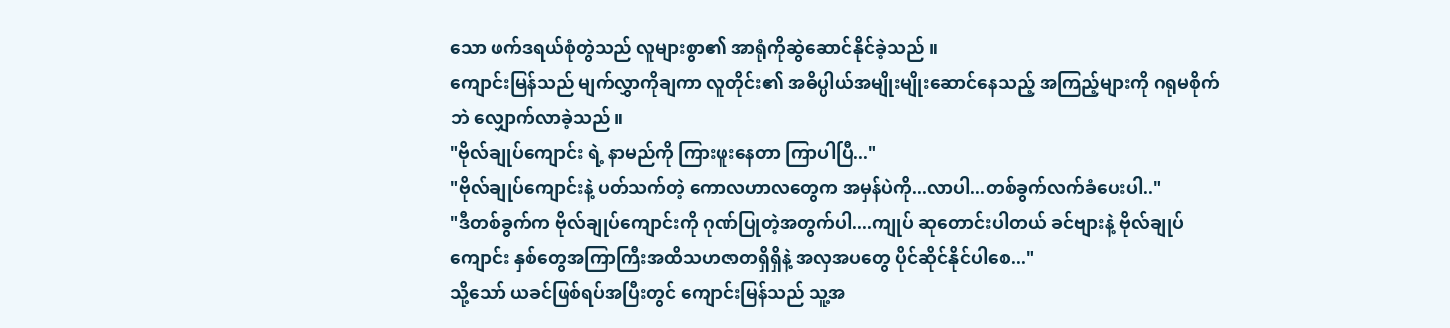သော ဖက်ဒရယ်စုံတွဲသည် လူများစွာ၏ အာရုံကိုဆွဲဆောင်နိုင်ခဲ့သည် ။
ကျောင်းမြန်သည် မျက်လွှာကိုချကာ လူတိုင်း၏ အဓိပ္ပါယ်အမျိုးမျိုးဆောင်နေသည့် အကြည့်များကို ဂရုမစိုက်ဘဲ လျှောက်လာခဲ့သည်။
"ဗိုလ်ချုပ်ကျောင်း ရဲ့ နာမည်ကို ကြားဖူးနေတာ ကြာပါပြီ..."
"ဗိုလ်ချုပ်ကျောင်းနဲ့ ပတ်သက်တဲ့ ကောလဟာလတွေက အမှန်ပဲကို...လာပါ...တစ်ခွက်လက်ခံပေးပါ.."
"ဒီတစ်ခွက်က ဗိုလ်ချုပ်ကျောင်းကို ဂုဏ်ပြုတဲ့အတွက်ပါ....ကျုပ် ဆုတောင်းပါတယ် ခင်ဗျားနဲ့ ဗိုလ်ချုပ်ကျောင်း နှစ်တွေအကြာကြီးအထိသဟဇာတရှိရှိနဲ့ အလှအပတွေ ပိုင်ဆိုင်နိုင်ပါစေ..."
သို့သော် ယခင်ဖြစ်ရပ်အပြီးတွင် ကျောင်းမြန်သည် သူ့အ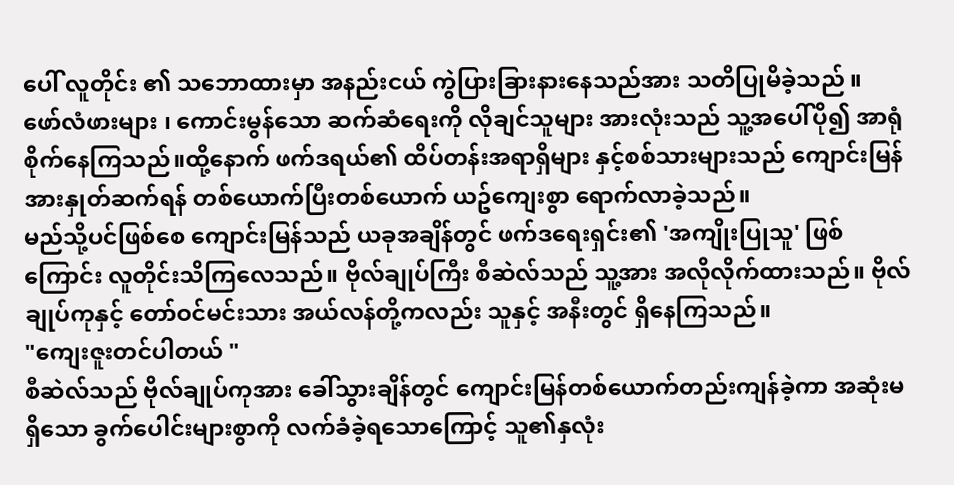ပေါ် လူတိုင်း ၏ သဘောထားမှာ အနည်းငယ် ကွဲပြားခြားနားနေသည်အား သတိပြုမိခဲ့သည် ။
ဖော်လံဖားများ ၊ ကောင်းမွန်သော ဆက်ဆံရေးကို လိုချင်သူများ အားလုံးသည် သူ့အပေါ်ပို၍ အာရုံစိုက်နေကြသည်။ထို့နောက် ဖက်ဒရယ်၏ ထိပ်တန်းအရာရှိများ နှင့်စစ်သားများသည် ကျောင်းမြန်အားနှုတ်ဆက်ရန် တစ်ယောက်ပြီးတစ်ယောက် ယဥ်ကျေးစွာ ရောက်လာခဲ့သည်။
မည်သို့ပင်ဖြစ်စေ ကျောင်းမြန်သည် ယခုအချိန်တွင် ဖက်ဒရေးရှင်း၏ 'အကျိုးပြုသူ' ဖြစ်ကြောင်း လူတိုင်းသိကြလေသည်။ ဗိုလ်ချုပ်ကြီး စီဆဲလ်သည် သူ့အား အလိုလိုက်ထားသည်။ ဗိုလ်ချုပ်ကုနှင့် တော်ဝင်မင်းသား အယ်လန်တို့ကလည်း သူနှင့် အနီးတွင် ရှိနေကြသည်။
"ကျေးဇူးတင်ပါတယ် "
စီဆဲလ်သည် ဗိုလ်ချုပ်ကုအား ခေါ်သွားချိန်တွင် ကျောင်းမြန်တစ်ယောက်တည်းကျန်ခဲ့ကာ အဆုံးမရှိသော ခွက်ပေါင်းများစွာကို လက်ခံခဲ့ရသောကြောင့် သူ၏နှလုံး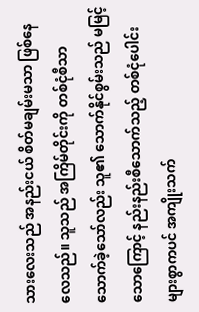သားလေးသည် အနည်းငယ် စိတ်မချမ်းမသာ ဖြစ်နေလေသည်။ သူသည် အကြိမ်တိုင်းကို တစ်ငုံစီသာ သောက်ခဲ့သော်လည်း သူ၏ သောက်နိုင်စွမ်းသည် မမြင့်သောကြောင့် နည်းနည်းစီသောက်သည့် တစ်ငုံပေါင်းများစွာကပင် အကျိုးသက်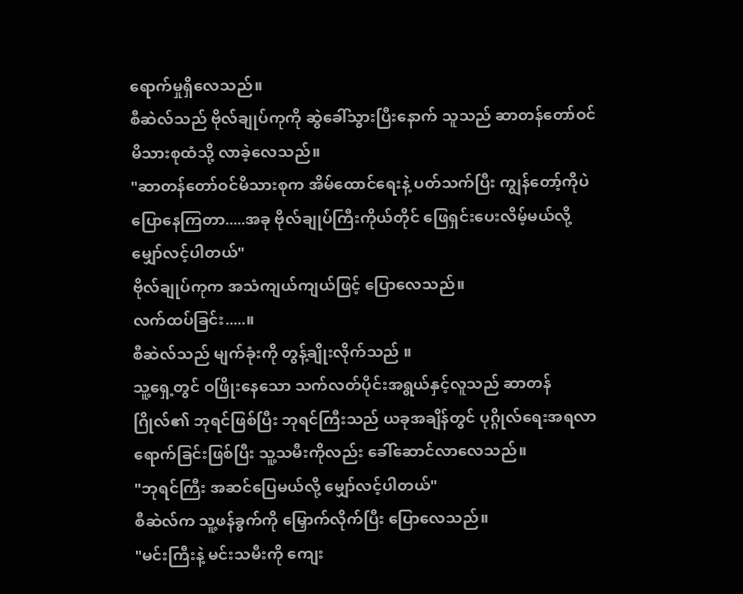ရောက်မှုရှိလေသည်။
စီဆဲလ်သည် ဗိုလ်ချုပ်ကုကို ဆွဲခေါ်သွားပြီးနောက် သူသည် ဆာတန်တော်ဝင်မိသားစုထံသို့ လာခဲ့လေသည်။
"ဆာတန်တော်ဝင်မိသားစုက အိမ်ထောင်ရေးနဲ့ ပတ်သက်ပြီး ကျွန်တော့်ကိုပဲ ပြောနေကြတာ.....အခု ဗိုလ်ချုပ်ကြီးကိုယ်တိုင် ဖြေရှင်းပေးလိမ့်မယ်လို့ မျှော်လင့်ပါတယ်"
ဗိုလ်ချုပ်ကုက အသံကျယ်ကျယ်ဖြင့် ပြောလေသည်။
လက်ထပ်ခြင်း.....။
စီဆဲလ်သည် မျက်ခုံးကို တွန့်ချိုးလိုက်သည် ။
သူ့ရှေ့တွင် ဝဖြိုးနေသော သက်လတ်ပိုင်းအရွယ်နှင့်လူသည် ဆာတန်ဂြိုလ်၏ ဘုရင်ဖြစ်ပြီး ဘုရင်ကြီးသည် ယခုအချိန်တွင် ပုဂ္ဂိုလ်ရေးအရလာရောက်ခြင်းဖြစ်ပြီး သူ့သမီးကိုလည်း ခေါ်ဆောင်လာလေသည်။
"ဘုရင်ကြီး အဆင်ပြေမယ်လို့ မျှော်လင့်ပါတယ်"
စီဆဲလ်က သူ့ဖန်ခွက်ကို မြှောက်လိုက်ပြီး ပြောလေသည်။
"မင်းကြီးနဲ့ မင်းသမီးကို ကျေး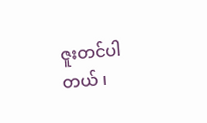ဇူးတင်ပါတယ် ၊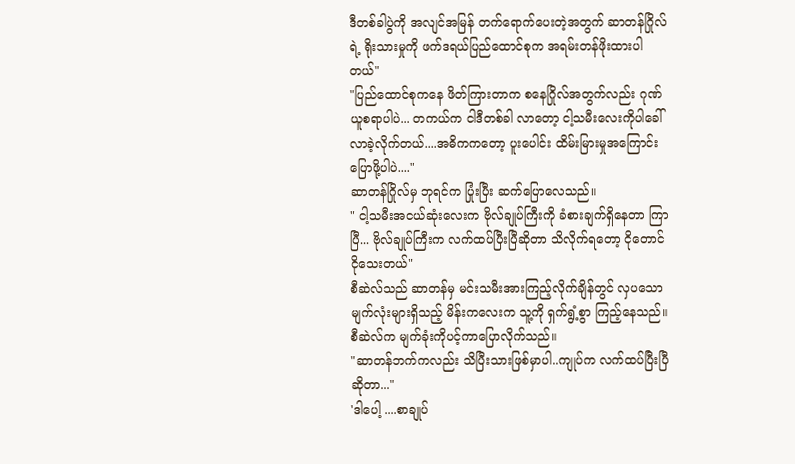ဒီတစ်ခါပွဲကို အလျင်အမြန် တက်ရောက်ပေးတဲ့အတွက် ဆာတန်ဂြိုလ်ရဲ့ ရိုးသားမှုကို ဖက်ဒရယ်ပြည်ထောင်စုက အရမ်းတန်ဖိုးထားပါတယ်"
"ပြည်ထောင်စုကနေ ဖိတ်ကြားတာက စနေဂြိုလ်အတွက်လည်း ဂုဏ်ယူစရာပါပဲ... တကယ်က ငါဒီတစ်ခါ လာတော့ ငါ့သမီးလေးကိုပါခေါ်လာခဲ့လိုက်တယ်....အဓိကကတော့ ပူးပေါင်း ထိမ်းမြားမှုအကြောင်းပြောဖို့ပါပဲ...."
ဆာတန်ဂြိုလ်မှ ဘုရင်က ပြုံးပြီး ဆက်ပြောလေသည်။
" ငါ့သမီးအငယ်ဆုံးလေးက ဗိုလ်ချုပ်ကြီးကို ခံစားချက်ရှိနေတာ ကြာပြီ... ဗိုလ်ချုပ်ကြီးက လက်ထပ်ပြီးပြီဆိုတာ သိလိုက်ရတော့ ငိုတောင်ငိုသေးတယ်"
စီဆဲလ်သည် ဆာတန်မှ မင်းသမီးအားကြည့်လိုက်ချိန်တွင် လှပသော မျက်လုံးများရှိသည့် မိန်းကလေးက သူ့ကို ရှက်ရွံ့စွာ ကြည့်နေသည်။
စီဆဲလ်က မျက်ခုံးကိုပင့်ကာပြောလိုက်သည်။
"ဆာတန်ဘက်ကလည်း သိပြီးသားဖြစ်မှာပါ..ကျုပ်က လက်ထပ်ပြီးပြီဆိုတာ..."
'ဒါပေါ့ ....စာချုပ်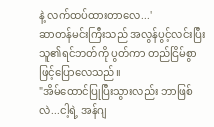နဲ့ လက်ထပ်ထားတာလေ...'
ဆာတန်မင်းကြီးသည် အလွန်ပွင့်လင်းပြီး သူ၏ရင်ဘတ်ကို ပွတ်ကာ တည်ငြိမ်စွာဖြင့်ပြောလေသည်။
"အိမ်ထောင်ပြုပြီးသွားလည်း ဘာဖြစ်လဲ...ငါ့ရဲ့ အန်ဂျ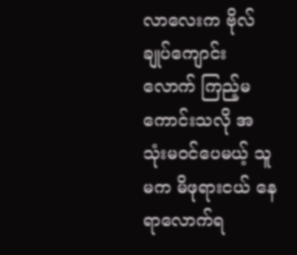လာလေးက ဗိုလ်ချုပ်ကျောင်းလောက် ကြည့်မကောင်းသလို အသုံးမဝင်ပေမယ့် သူမက မိဖုရားငယ် နေရာလောက်ရ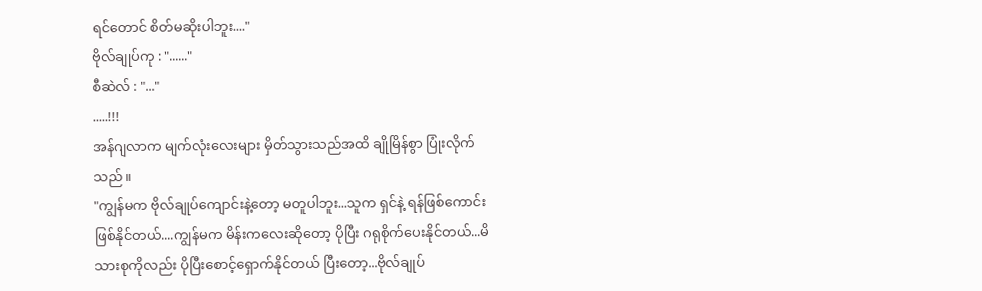ရင်တောင် စိတ်မဆိုးပါဘူး...."
ဗိုလ်ချုပ်ကု : "......"
စီဆဲလ် : "..."
.....!!!
အန်ဂျလာက မျက်လုံးလေးများ မှိတ်သွားသည်အထိ ချိုမြိန်စွာ ပြုံးလိုက်သည် ။
"ကျွန်မက ဗိုလ်ချုပ်ကျောင်းနဲ့တော့ မတူပါဘူး...သူက ရှင်နဲ့ ရန်ဖြစ်ကောင်းဖြစ်နိုင်တယ်....ကျွန်မက မိန်းကလေးဆိုတော့ ပိုပြီး ဂရုစိုက်ပေးနိုင်တယ်...မိသားစုကိုလည်း ပိုပြီးစောင့်ရှောက်နိုင်တယ် ပြီးတော့...ဗိုလ်ချုပ်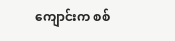ကျောင်းက စစ်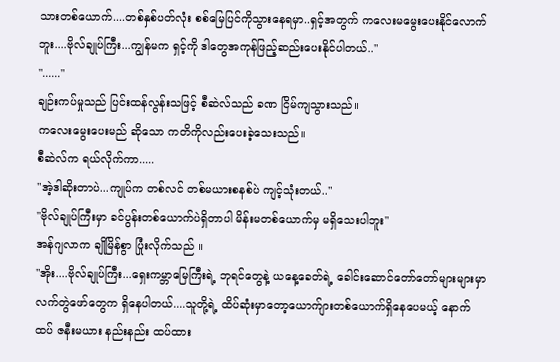သားတစ်ယောက်....တစ်နှစ်ပတ်လုံး စစ်မြေပြင်ကိုသွားနေရမှာ..ရှင့်အတွက် ကလေးမမွေးပေးနိုင်လောက်ဘူး....ဗိုလ်ချုပ်ကြီး...ကျွန်မက ရှင့်ကို ဒါတွေအကုန်ဖြည့်ဆည်းပေးနိုင်ပါတယ်.."
"......"
ချဉ်းကပ်မှုသည် ပြင်းထန်လွန်းသဖြင့် စီဆဲလ်သည် ခဏ ငြိမ်ကျသွားသည်။
ကလေးမွေးပေးမည် ဆိုသော ကတိကိုလည်းပေးခဲ့သေးသည်။
စီဆဲလ်က ရယ်လိုက်ကာ.....
"အဲ့ဒါဆိုးတာပဲ...ကျုပ်က တစ်လင် တစ်မယားစနစ်ပဲ ကျင့်သုံးတယ်.."
"ဗိုလ်ချုပ်ကြီးမှာ ခင်ပွန်းတစ်ယောက်ပဲရှိတာပါ မိန်းမတစ်ယောက်မှ မရှိသေးပါဘူး"
အန်ဂျလာက ချိုမြိန်စွာ ပြုံးလိုက်သည် ။
"အိုး....ဗိုလ်ချုပ်ကြီး...ရှေးကမ္ဘာမြေကြီးရဲ့ ဘုရင်တွေနဲ့ ယနေ့ခေတ်ရဲ့ ခေါင်းဆောင်တော်တော်များများမှာ လက်တွဲဖော်တွေက ရှိနေပါတယ်....သူတို့ရဲ့ ထိပ်ဆုံးမှာတော့ယောက်ျားတစ်ယောက်ရှိနေပေမယ့် နောက်ထပ် ဇနီးမယား နည်းနည်း ထပ်ထား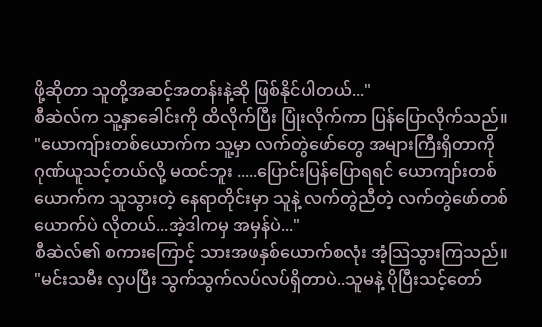ဖို့ဆိုတာ သူတို့အဆင့်အတန်းနဲ့ဆို ဖြစ်နိုင်ပါတယ်..."
စီဆဲလ်က သူ့နှာခေါင်းကို ထိလိုက်ပြီး ပြုံးလိုက်ကာ ပြန်ပြောလိုက်သည်။
"ယောကျ်ားတစ်ယောက်က သူ့မှာ လက်တွဲဖော်တွေ အများကြီးရှိတာကို ဂုဏ်ယူသင့်တယ်လို့ မထင်ဘူး .....ပြောင်းပြန်ပြောရရင် ယောကျာ်းတစ်ယောက်က သူသွားတဲ့ နေရာတိုင်းမှာ သူနဲ့ လက်တွဲညီတဲ့ လက်တွဲဖော်တစ်ယောက်ပဲ လိုတယ်...အဲ့ဒါကမှ အမှန်ပဲ..."
စီဆဲလ်၏ စကားကြောင့် သားအဖနှစ်ယောက်စလုံး အံ့သြသွားကြသည်။
"မင်းသမီး လှပပြီး သွက်သွက်လပ်လပ်ရှိတာပဲ..သူမနဲ့ ပိုပြီးသင့်တော်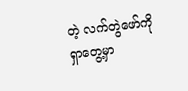တဲ့ လက်တွဲဖော်ကို ရှာတွေ့မှာ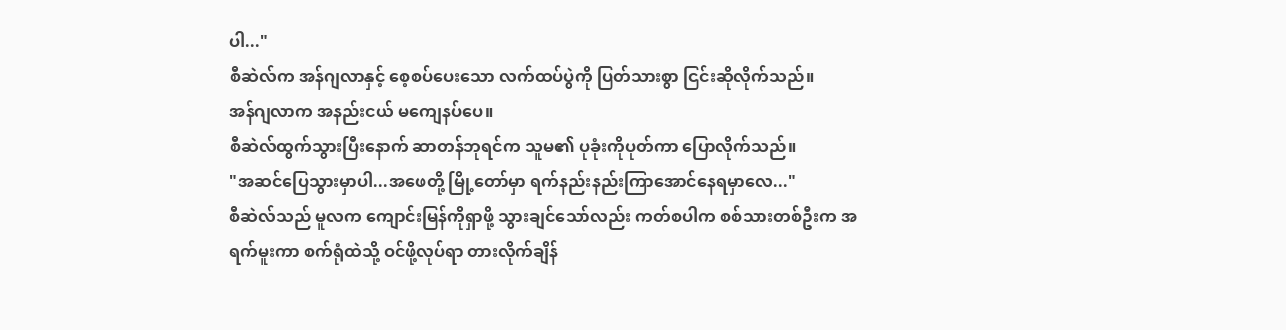ပါ..."
စီဆဲလ်က အန်ဂျလာနှင့် စေ့စပ်ပေးသော လက်ထပ်ပွဲကို ပြတ်သားစွာ ငြင်းဆိုလိုက်သည်။
အန်ဂျလာက အနည်းငယ် မကျေနပ်ပေ။
စီဆဲလ်ထွက်သွားပြီးနောက် ဆာတန်ဘုရင်က သူမ၏ ပုခုံးကိုပုတ်ကာ ပြောလိုက်သည်။
"အဆင်ပြေသွားမှာပါ...အဖေတို့ မြို့တော်မှာ ရက်နည်းနည်းကြာအောင်နေရမှာလေ..."
စီဆဲလ်သည် မူလက ကျောင်းမြန်ကိုရှာဖို့ သွားချင်သော်လည်း ကတ်စပါက စစ်သားတစ်ဦးက အရက်မူးကာ စက်ရုံထဲသို့ ဝင်ဖို့လုပ်ရာ တားလိုက်ချိန်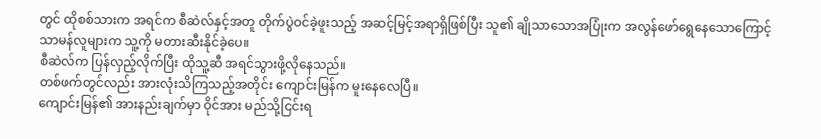တွင် ထိုစစ်သားက အရင်က စီဆဲလ်နှင့်အတူ တိုက်ပွဲဝင်ခဲ့ဖူးသည့် အဆင့်မြင့်အရာရှိဖြစ်ပြီး သူ၏ ချိုသာသောအပြုံးက အလွန်ဖော်ရွေနေသောကြောင့် သာမန်လူများက သူ့ကို မတားဆီးနိုင်ခဲ့ပေ။
စီဆဲလ်က ပြန်လှည့်လိုက်ပြီး ထိုသူ့ဆီ အရင်သွားဖို့လိုနေသည်။
တစ်ဖက်တွင်လည်း အားလုံးသိကြသည့်အတိုင်း ကျောင်းမြန်က မူးနေလေပြီ။
ကျောင်းမြန်၏ အားနည်းချက်မှာ ဝိုင်အား မည်သို့ငြင်းရ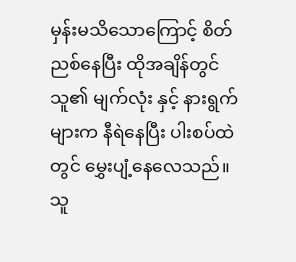မှန်းမသိသောကြောင့် စိတ်ညစ်နေပြီး ထိုအချိန်တွင် သူ၏ မျက်လုံး နှင့် နားရွက်များက နီရဲနေပြီး ပါးစပ်ထဲတွင် မွှေးပျံ့နေလေသည်။
သူ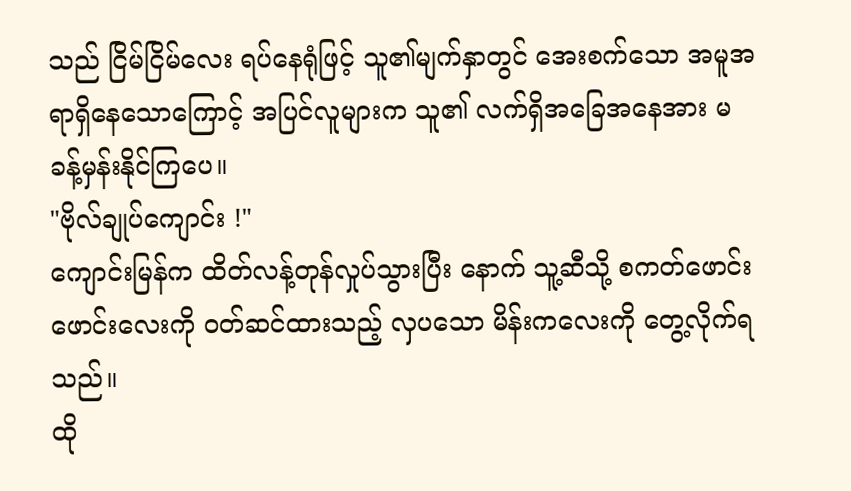သည် ငြိမ်ငြိမ်လေး ရပ်နေရုံဖြင့် သူ၏မျက်နှာတွင် အေးစက်သော အမူအရာရှိနေသောကြောင့် အပြင်လူများက သူ၏ လက်ရှိအခြေအနေအား မခန့်မှန်းနိုင်ကြပေ။
"ဗိုလ်ချုပ်ကျောင်း !"
ကျောင်းမြန်က ထိတ်လန့်တုန်လှုပ်သွားပြီး နောက် သူ့ဆီသို့ စကတ်ဖောင်းဖောင်းလေးကို ဝတ်ဆင်ထားသည့် လှပသော မိန်းကလေးကို တွေ့လိုက်ရသည်။
ထို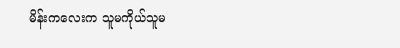မိန်းကလေးက သူမကိုယ်သူမ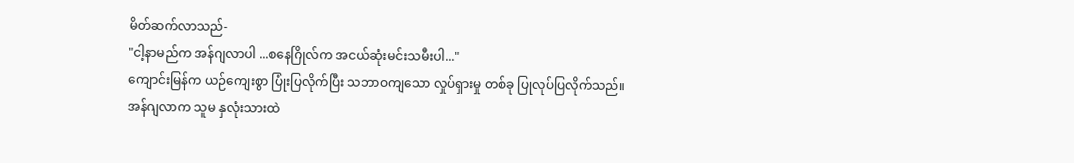မိတ်ဆက်လာသည်-
"ငါ့နာမည်က အန်ဂျလာပါ ...စနေဂြိုလ်က အငယ်ဆုံးမင်းသမီးပါ..."
ကျောင်းမြန်က ယဉ်ကျေးစွာ ပြုံးပြလိုက်ပြီး သဘာဝကျသော လှုပ်ရှားမှု တစ်ခု ပြုလုပ်ပြလိုက်သည်။
အန်ဂျလာက သူမ နှလုံးသားထဲ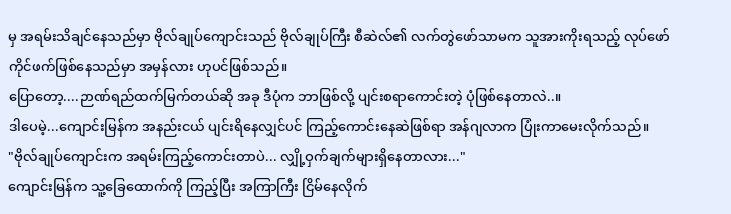မှ အရမ်းသိချင်နေသည်မှာ ဗိုလ်ချုပ်ကျောင်းသည် ဗိုလ်ချုပ်ကြီး စီဆဲလ်၏ လက်တွဲဖော်သာမက သူအားကိုးရသည့် လုပ်ဖော်ကိုင်ဖက်ဖြစ်နေသည်မှာ အမှန်လား ဟုပင်ဖြစ်သည်။
ပြောတော့....ဉာဏ်ရည်ထက်မြက်တယ်ဆို အခု ဒီပုံက ဘာဖြစ်လို့ ပျင်းစရာကောင်းတဲ့ ပုံဖြစ်နေတာလဲ..။
ဒါပေမဲ့...ကျောင်းမြန်က အနည်းငယ် ပျင်းရိနေလျှင်ပင် ကြည့်ကောင်းနေဆဲဖြစ်ရာ အန်ဂျလာက ပြုံးကာမေးလိုက်သည်။
"ဗိုလ်ချုပ်ကျောင်းက အရမ်းကြည့်ကောင်းတာပဲ... လျှို့ဝှက်ချက်များရှိနေတာလား..."
ကျောင်းမြန်က သူ့ခြေထောက်ကို ကြည့်ပြီး အကြာကြီး ငြိမ်နေလိုက်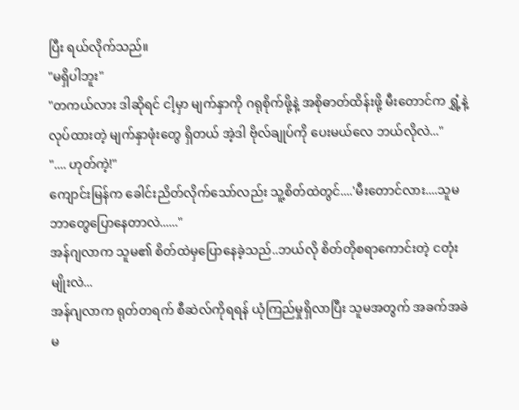ပြီး ရယ်လိုက်သည်။
"မရှိပါဘူး"
"တကယ်လား ဒါဆိုရင် ငါ့မှာ မျက်နှာကို ဂရုစိုက်ဖို့နဲ့ အစိုဓာတ်ထိန်းဖို့ မီးတောင်က ရွှံ့နဲ့လုပ်ထားတဲ့ မျက်နှာဖုံးတွေ ရှိတယ် အဲ့ဒါ ဗိုလ်ချုပ်ကို ပေးမယ်လေ ဘယ်လိုလဲ..."
".... ဟုတ်ကဲ့!"
ကျောင်းမြန်က ခေါင်းညိတ်လိုက်သော်လည်း သူ့စိတ်ထဲတွင်....'မီးတောင်လား....သူမ ဘာတွေပြောနေတာလဲ......"
အန်ဂျလာက သူမ၏ စိတ်ထဲမှပြောနေခဲ့သည်..ဘယ်လို စိတ်တိုစရာကောင်းတဲ့ ငတုံးမျိုးလဲ...
အန်ဂျလာက ရုတ်တရက် စီဆဲလ်ကိုရရန် ယုံကြည်မှုရှိလာပြီး သူမအတွက် အခက်အခဲမ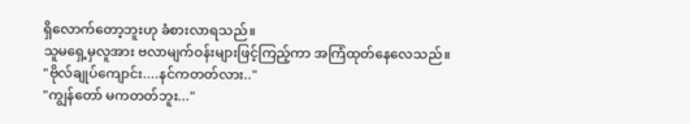ရှိလောက်တော့ဘူးဟု ခံစားလာရသည်။
သူမရှေ့မှလူအား ဗလာမျက်ဝန်းများဖြင့်ကြည့်ကာ အကြံထုတ်နေလေသည်။
"ဗိုလ်ချုပ်ကျောင်း....နင်ကတတ်လား.."
"ကျွန်တော် မကတတ်ဘူး..."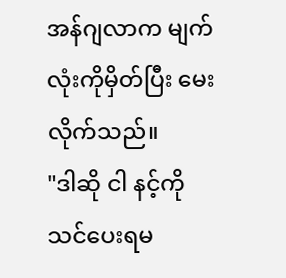အန်ဂျလာက မျက်လုံးကိုမှိတ်ပြီး မေးလိုက်သည်။
"ဒါဆို ငါ နင့်ကို သင်ပေးရမ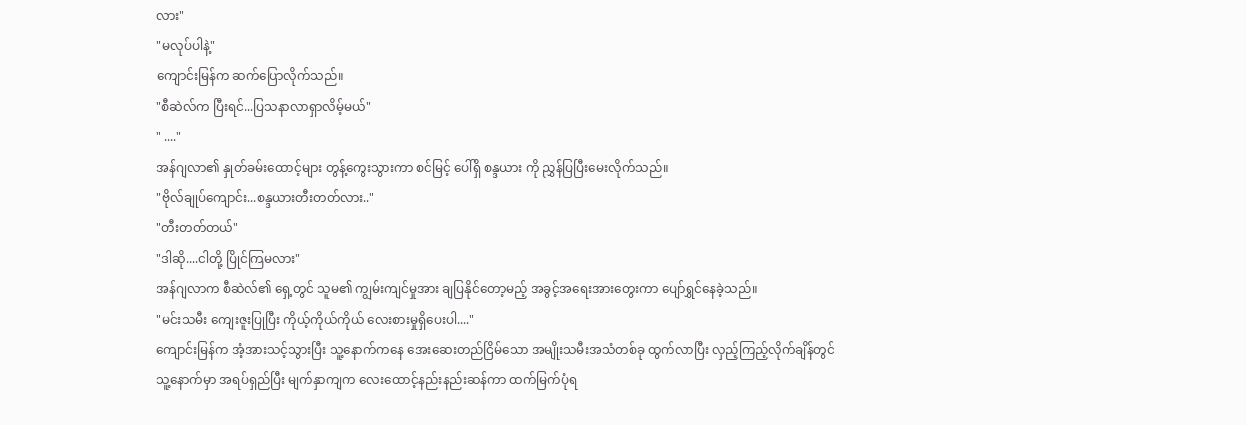လား"
"မလုပ်ပါနဲ့"
ကျောင်းမြန်က ဆက်ပြောလိုက်သည်။
"စီဆဲလ်က ပြီးရင်...ပြသနာလာရှာလိမ့်မယ်"
" ...."
အန်ဂျလာ၏ နှုတ်ခမ်းထောင့်များ တွန့်ကွေးသွားကာ စင်မြင့် ပေါ်ရှိ စန္ဒယား ကို ညွှန်ပြပြီးမေးလိုက်သည်။
"ဗိုလ်ချုပ်ကျောင်း...စန္ဒယားတီးတတ်လား.."
"တီးတတ်တယ်"
"ဒါဆို....ငါတို့ ပြိုင်ကြမလား"
အန်ဂျလာက စီဆဲလ်၏ ရှေ့တွင် သူမ၏ ကျွမ်းကျင်မှုအား ချပြနိုင်တော့မည့် အခွင့်အရေးအားတွေးကာ ပျော်ရွှင်နေခဲ့သည်။
"မင်းသမီး ကျေးဇူးပြုပြီး ကိုယ့်ကိုယ်ကိုယ် လေးစားမှုရှိပေးပါ...."
ကျောင်းမြန်က အံ့အားသင့်သွားပြီး သူ့နောက်ကနေ အေးဆေးတည်ငြိမ်သော အမျိုးသမီးအသံတစ်ခု ထွက်လာပြီး လှည့်ကြည့်လိုက်ချိန်တွင် သူ့နောက်မှာ အရပ်ရှည်ပြီး မျက်နှာကျက လေးထောင့်နည်းနည်းဆန်ကာ ထက်မြက်ပုံရ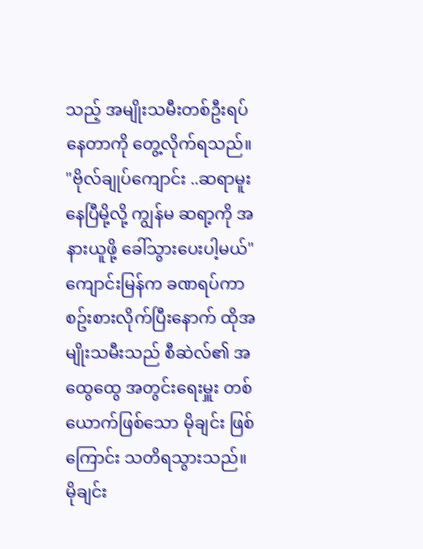သည့် အမျိုးသမီးတစ်ဦးရပ်နေတာကို တွေ့လိုက်ရသည်။
"ဗိုလ်ချုပ်ကျောင်း ..ဆရာမူးနေပြီမို့လို့ ကျွန်မ ဆရာ့ကို အနားယူဖို့ ခေါ်သွားပေးပါ့မယ်"
ကျောင်းမြန်က ခဏရပ်ကာ စဥ်းစားလိုက်ပြီးနောက် ထိုအမျိုးသမီးသည် စီဆဲလ်၏ အထွေထွေ အတွင်းရေးမှူး တစ်ယောက်ဖြစ်သော မိုချင်း ဖြစ်ကြောင်း သတိရသွားသည်။
မိုချင်း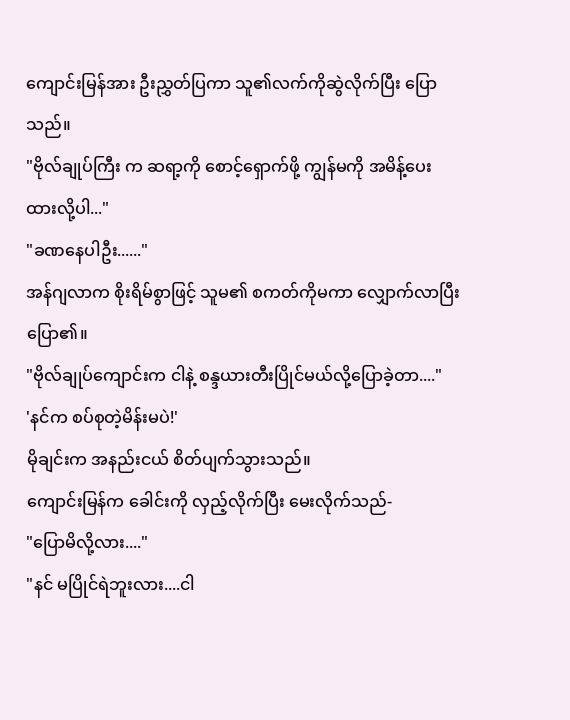ကျောင်းမြန်အား ဦးညွှတ်ပြကာ သူ၏လက်ကိုဆွဲလိုက်ပြီး ပြောသည်။
"ဗိုလ်ချုပ်ကြီး က ဆရာ့ကို စောင့်ရှောက်ဖို့ ကျွန်မကို အမိန့်ပေးထားလို့ပါ..."
"ခဏနေပါဦး......"
အန်ဂျလာက စိုးရိမ်စွာဖြင့် သူမ၏ စကတ်ကိုမကာ လျှောက်လာပြီး ပြော၏။
"ဗိုလ်ချုပ်ကျောင်းက ငါနဲ့ စန္ဒယားတီးပြိုင်မယ်လို့ပြောခဲ့တာ...."
'နင်က စပ်စုတဲ့မိန်းမပဲ!'
မိုချင်းက အနည်းငယ် စိတ်ပျက်သွားသည်။
ကျောင်းမြန်က ခေါင်းကို လှည့်လိုက်ပြီး မေးလိုက်သည်-
"ပြောမိလို့လား...."
"နင် မပြိုင်ရဲဘူးလား....ငါ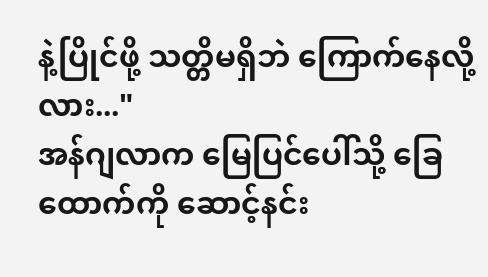နဲ့ပြိုင်ဖို့ သတ္တိမရှိဘဲ ကြောက်နေလို့လား..."
အန်ဂျလာက မြေပြင်ပေါ်သို့ ခြေထောက်ကို ဆောင့်နင်း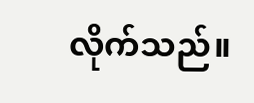လိုက်သည်။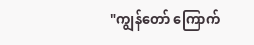"ကျွန်တော် ကြောက်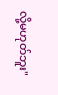လို့မဟုတ်ဘူး"